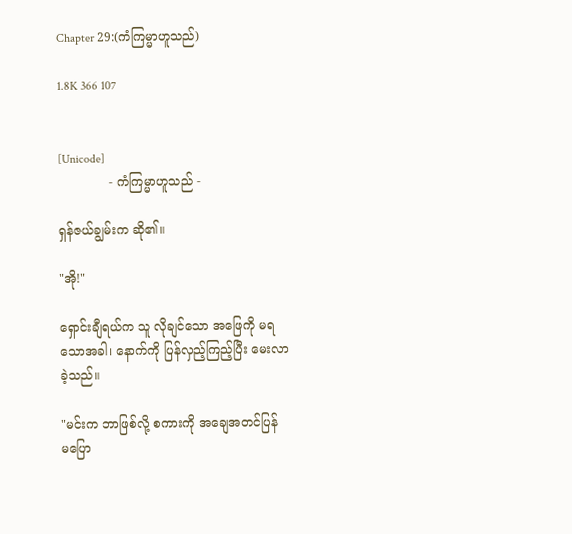Chapter 29:(ကံကြမ္မာဟူသည်)

1.8K 366 107


[Unicode]
             - ကံကြမ္မာဟူသည် -

ရှန်ဇယ်ချွမ်းက ဆို၏။

"အို!"

ရှောင်းချီရယ်က သူ လိုချင်သော အဖြေကို မရ
သောအခါ၊ နောက်ကို ပြန်လှည့်ကြည့်ပြီး မေးလာ
ခဲ့သည်။

"မင်းက ဘာဖြစ်လို့ စကားကို အချေအတင်ပြန်
မပြော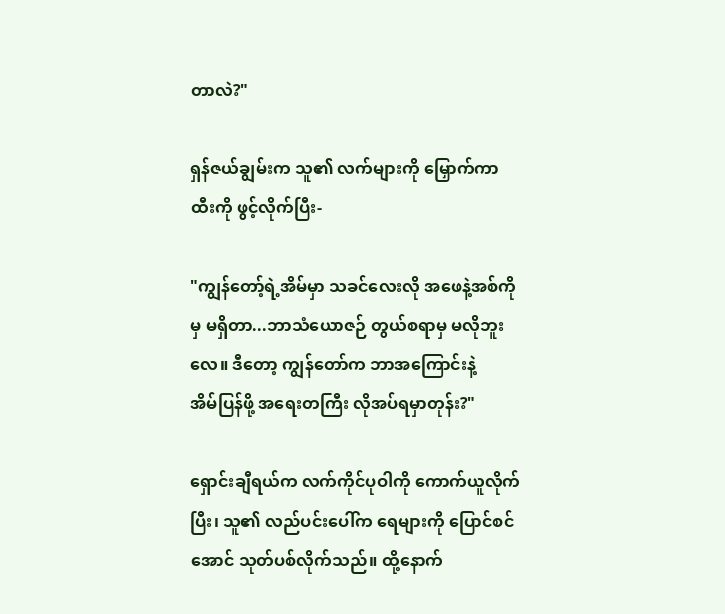တာလဲ?"

ရှန်ဇယ်ချွမ်းက သူ၏ လက်များကို မြှောက်ကာ
ထီးကို ဖွင့်လိုက်ပြီး-

"ကျွန်တော့်ရဲ့အိမ်မှာ သခင်လေးလို အဖေနဲ့အစ်ကို
မှ မရှိတာ...ဘာသံယောဇဉ် တွယ်စရာမှ မလိုဘူး
လေ။ ဒီတော့ ကျွန်တော်က ဘာအကြောင်းနဲ့
အိမ်ပြန်ဖို့ အရေးတကြီး လိုအပ်ရမှာတုန်း?"

ရှောင်းချီရယ်က လက်ကိုင်ပုဝါကို ကောက်ယူလိုက်
ပြီး၊ သူ၏ လည်ပင်းပေါ်က ရေများကို ပြောင်စင်
အောင် သုတ်ပစ်လိုက်သည်။ ထို့နောက်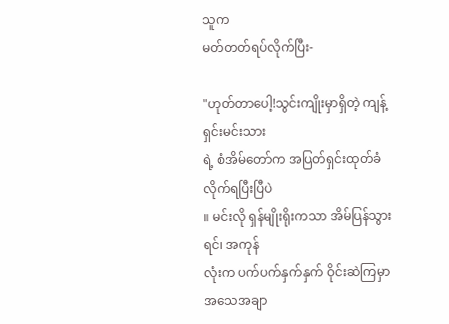သူက
မတ်တတ်ရပ်လိုက်ပြီး-

"ဟုတ်တာပေါ့!သွင်းကျိုးမှာရှိတဲ့ ကျန့်ရှင်းမင်းသား
ရဲ့ စံအိမ်တော်က အပြတ်ရှင်းထုတ်ခံလိုက်ရပြီးပြီပဲ
။ မင်းလို ရှန်မျိုးရိုးကသာ အိမ်ပြန်သွားရင်၊ အကုန်
လုံးက ပက်ပက်နှက်နှက် ဝိုင်းဆဲကြမှာ အသေအချာ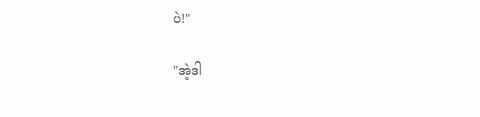ပဲ!"

"အဲ့ဒါ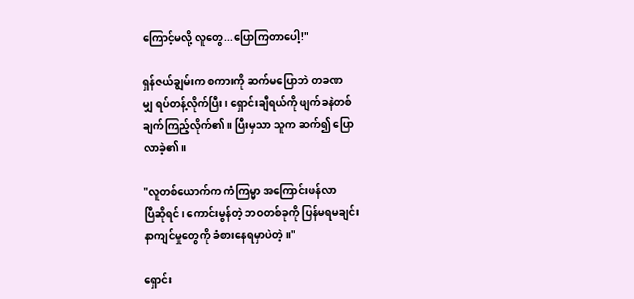ကြောင့်မလို့ လူတွေ...ပြောကြတာပေါ့!"

ရှန်ဇယ်ချွမ်းက စကားကို ဆက်မပြောဘဲ တခဏ
မျှ ရပ်တန့်လိုက်ပြီး၊ ရှောင်းချီရယ်ကို ဖျက်ခနဲတစ်
ချက်ကြည့်လိုက်၏။ ပြီးမှသာ သူက ဆက်၍ ပြော
လာခဲ့၏။

"လူတစ်ယောက်က ကံကြမ္မာ အကြောင်းဖန်လာ
ပြီဆိုရင်၊ ကောင်းမွန်တဲ့ ဘဝတစ်ခုကို ပြန်မရမချင်း
နာကျင်မှုတွေကို ခံစားနေရမှာပဲတဲ့။"

ရှောင်း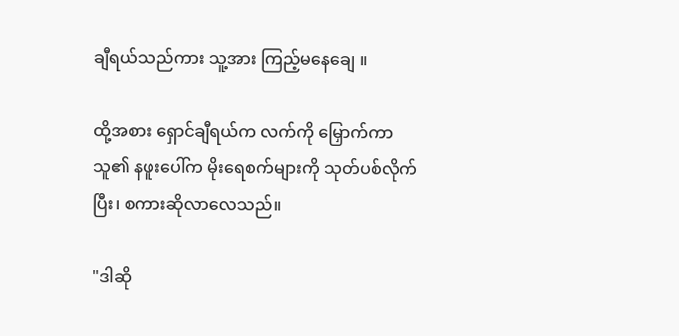ချီရယ်သည်ကား သူ့အား ကြည့်မနေချေ ။

ထို့အစား ရှောင်ချီရယ်က လက်ကို မြှောက်ကာ
သူ၏ နဖူးပေါ်က မိုးရေစက်များကို သုတ်ပစ်လိုက်
ပြီး၊ စကားဆိုလာလေသည်။

"ဒါဆို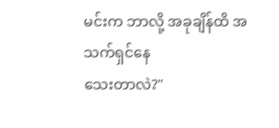မင်းက ဘာလို့ အခုချိန်ထိ အသက်ရှင်နေ
သေးတာလဲ?"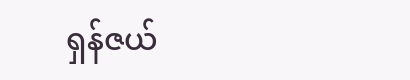ရှန်ဇယ်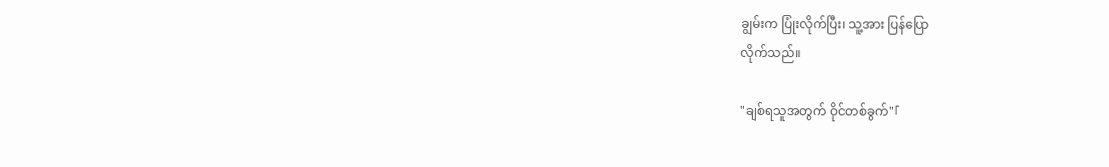ချွမ်းက ပြုံးလိုက်ပြီး၊ သူ့အား ပြန်ပြော
လိုက်သည်။

"ချစ်ရသူအတွက် ဝိုင်တစ်ခွက်"「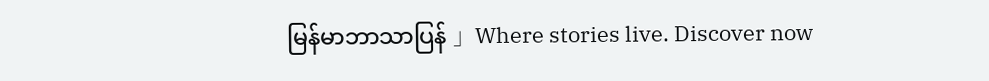မြန်မာဘာသာပြန် 」Where stories live. Discover now